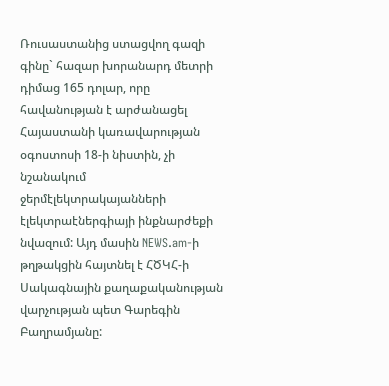Ռուսաստանից ստացվող գազի գինը` հազար խորանարդ մետրի դիմաց 165 դոլար, որը հավանության է արժանացել Հայաստանի կառավարության օգոստոսի 18-ի նիստին, չի նշանակում ջերմէլեկտրակայանների էլեկտրաէներգիայի ինքնարժեքի նվազում: Այդ մասին NEWS.am-ի թղթակցին հայտնել է ՀԾԿՀ-ի Սակագնային քաղաքականության վարչության պետ Գարեգին Բաղրամյանը: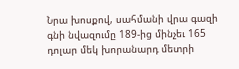Նրա խոսքով, սահմանի վրա գազի գնի նվազումը 189-ից մինչեւ 165 դոլար մեկ խորանարդ մետրի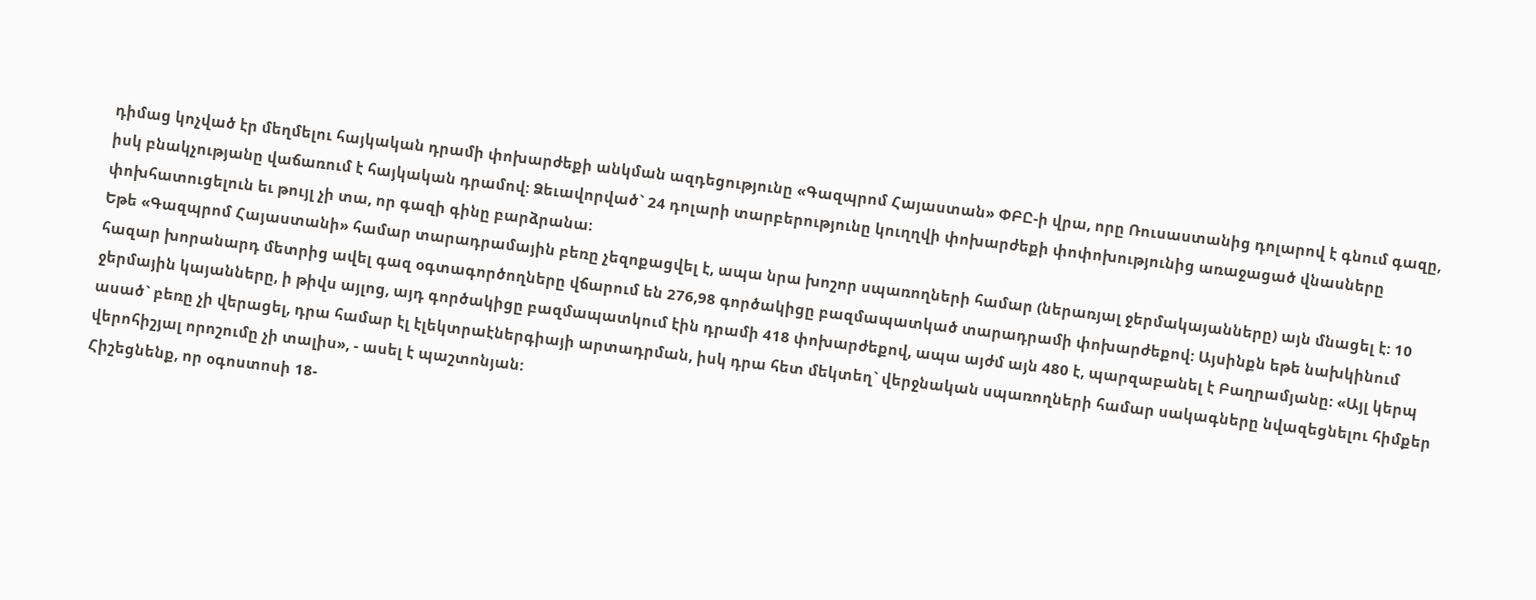դիմաց կոչված էր մեղմելու հայկական դրամի փոխարժեքի անկման ազդեցությունը «Գազպրոմ Հայաստան» ՓԲԸ-ի վրա, որը Ռուսաստանից դոլարով է գնում գազը, իսկ բնակչությանը վաճառում է հայկական դրամով: Ձեւավորված` 24 դոլարի տարբերությունը կուղղվի փոխարժեքի փոփոխությունից առաջացած վնասները փոխհատուցելուն եւ թույլ չի տա, որ գազի գինը բարձրանա:
Եթե «Գազպրոմ Հայաստանի» համար տարադրամային բեռը չեզոքացվել է, ապա նրա խոշոր սպառողների համար (ներառյալ ջերմակայանները) այն մնացել է: 10 հազար խորանարդ մետրից ավել գազ օգտագործողները վճարում են 276,98 գործակիցը բազմապատկած տարադրամի փոխարժեքով: Այսինքն եթե նախկինում ջերմային կայանները, ի թիվս այլոց, այդ գործակիցը բազմապատկում էին դրամի 418 փոխարժեքով, ապա այժմ այն 480 է, պարզաբանել է Բաղրամյանը: «Այլ կերպ ասած` բեռը չի վերացել, դրա համար էլ էլեկտրաէներգիայի արտադրման, իսկ դրա հետ մեկտեղ` վերջնական սպառողների համար սակագները նվազեցնելու հիմքեր վերոհիշյալ որոշումը չի տալիս», - ասել է պաշտոնյան:
Հիշեցնենք, որ օգոստոսի 18-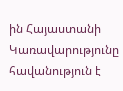ին Հայաստանի Կառավարությունը հավանություն է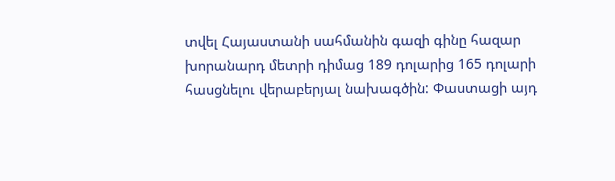տվել Հայաստանի սահմանին գազի գինը հազար խորանարդ մետրի դիմաց 189 դոլարից 165 դոլարի հասցնելու վերաբերյալ նախագծին: Փաստացի այդ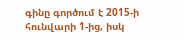գինը գործում է 2015-ի հունվարի 1-ից, իսկ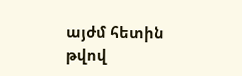այժմ հետին թվով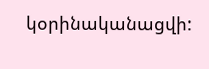կօրինականացվի: